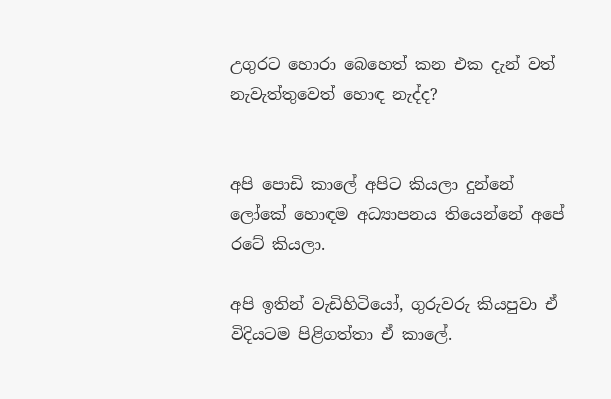උගුරට හොරා බෙහෙත් කන එක දැන් වත් නැවැත්තුවෙත් හොඳ නැද්ද?


අපි පොඩි කාලේ අපිට කියලා දුන්නේ ලෝකේ හොඳම අධ්‍යාපනය තියෙන්නේ අපේ රටේ කියලා.

අපි ඉතින් වැඩිහිටියෝ, ගුරුවරු කියපුවා ඒ විදියටම පිළිගත්තා ඒ කාලේ.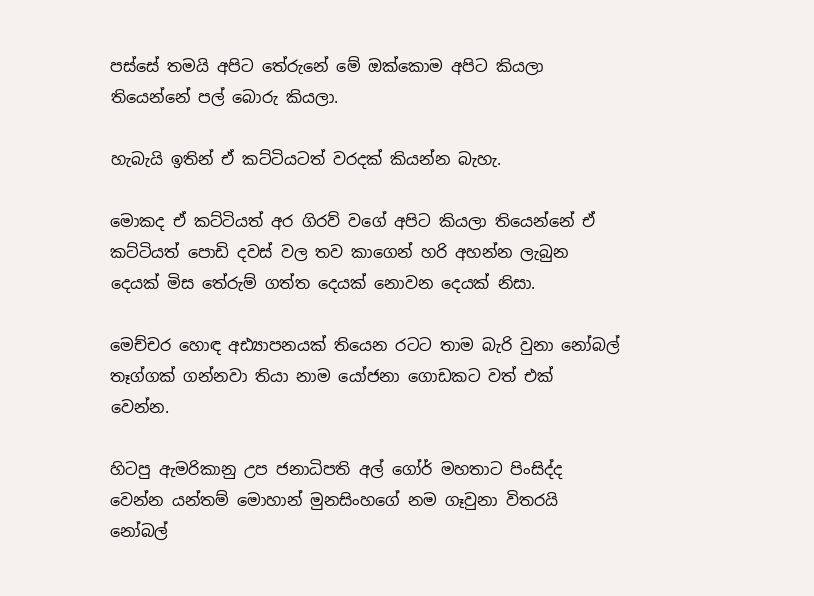පස්සේ තමයි අපිට තේරුනේ මේ ඔක්කොම අපිට කියලා තියෙන්නේ පල් බොරු කියලා.

හැබැයි ඉතින් ඒ කට්ටියටත් වරදක් කියන්න බැහැ.

මොකද ඒ කට්ටියත් අර ගිරව් වගේ අපිට කියලා තියෙන්නේ ඒ කට්ටියත් පොඩි දවස් වල තව කාගෙන් හරි අහන්න ලැබුන දෙයක් මිස තේරුම් ගත්ත දෙයක් නොවන දෙයක් නිසා.

මෙච්චර හොඳ අඪ්‍යාපනයක් තියෙන රටට තාම බැරි වුනා නෝබල් තෑග්ගක් ගන්නවා තියා නාම යෝජනා ගොඩකට වත් එක් වෙන්න.

හිටපු ඇමරිකානු උප ජනාධිපති අල් ගෝර් මහතාට පිංසිද්ද වෙන්න යන්තම් මොහාන් මුනසිංහගේ නම ගෑවුනා විතරයි නෝබල්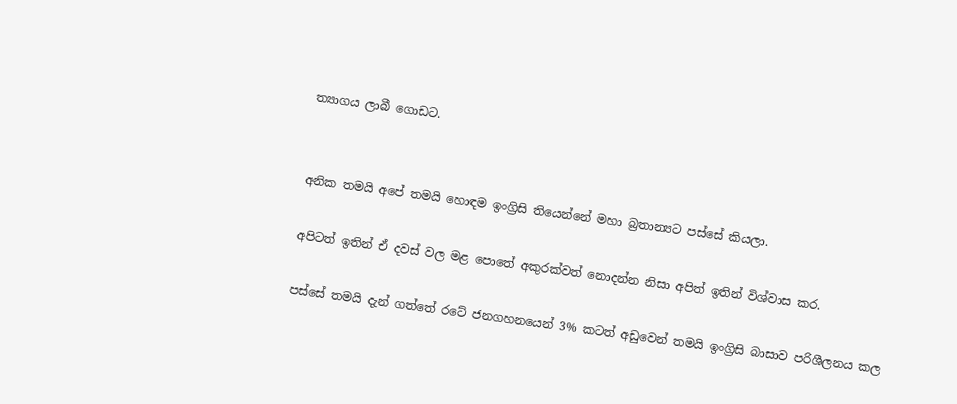ත්‍යාගය ලාබී ගොඩට.


අනික තමයි අපේ තමයි හොඳම ඉංග්‍රිසි තියෙන්නේ මහා බ්‍රතාන්‍යට පස්සේ කියලා.

අපිටත් ඉතින් ඒ දවස් වල මළ පොතේ අකුරක්වත් නොදන්න නිසා අපිත් ඉතින් විශ්වාස කර.

පස්සේ තමයි දැන් ගත්තේ රටේ ජනගහනයෙන් 3% කටත් අඩුවෙන් තමයි ඉංග්‍රිසි බාසාව පරිශීලනය කල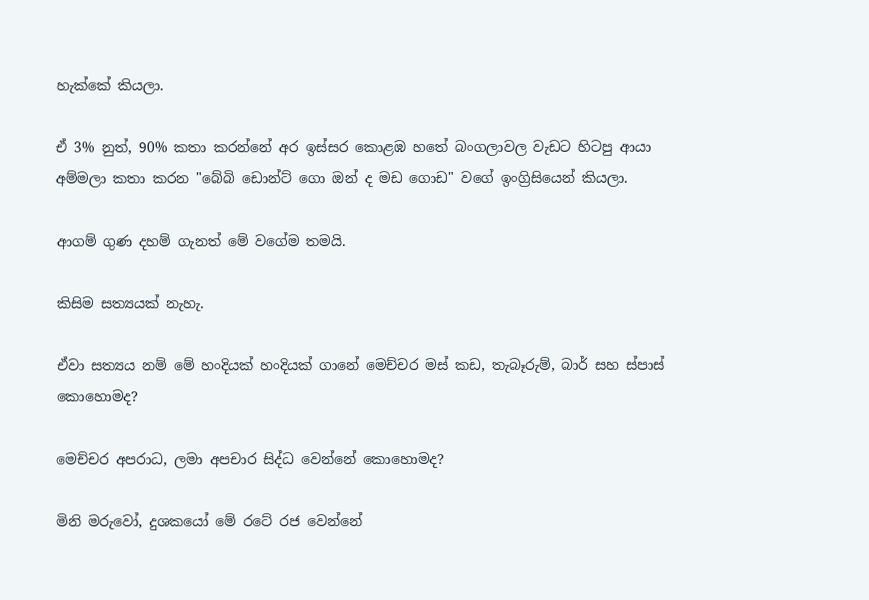හැක්කේ කියලා.

ඒ 3% නුත්, 90% කතා කරන්නේ අර ඉස්සර කොළඹ හතේ බංගලාවල වැඩට හිටපු ආයා අම්මලා කතා කරන "බේබි ඩොන්ට් ගො ඔන් ද මඩ ගොඩ" වගේ ඉංග්‍රිසියෙන් කියලා.

ආගම් ගුණ දහම් ගැනත් මේ වගේම තමයි.

කිසිම සත්‍යයක් නැහැ.

ඒවා සත්‍යය නම් මේ හංදියක් හංදියක් ගානේ මෙච්චර මස් කඩ, තැබෑරුම්, බාර් සහ ස්පාස් කොහොමද?

මෙච්චර අපරාධ, ලමා අපචාර සිද්ධ වෙන්නේ කොහොමද?

මිනි මරුවෝ, දුශකයෝ මේ රටේ රජ වෙන්නේ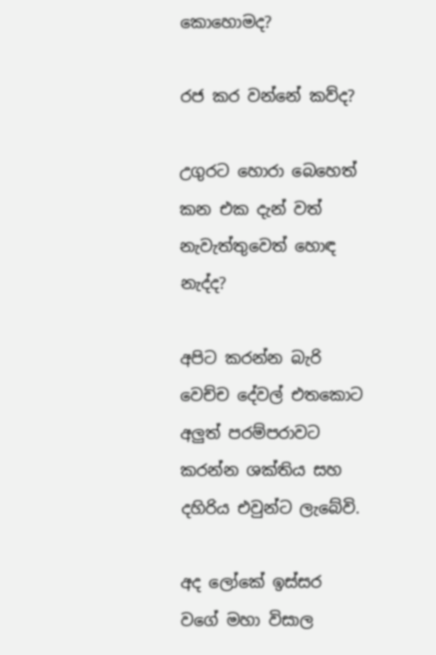කොහොමද?

රජ කර වන්නේ කව්ද?

උගුරට හොරා බෙහෙත් කන එක දැන් වත් නැවැත්තුවෙත් හොඳ නැද්ද?

අපිට කරන්න බැරි වෙච්ච දේවල් එතකොට අලුත් පරම්පරාවට කරන්න ශක්තිය සහ දහිරිය එවුන්ට ලැබේවි.

අද ලෝකේ ඉස්සර වගේ මහා විසාල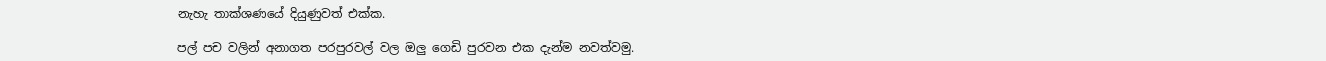නැහැ තාක්ශණයේ දියුණුවත් එක්ක.

පල් පච වලින් අනාගත පරපුරවල් වල ඔලු ගෙඩි පුරවන එක දැන්ම නවත්වමු.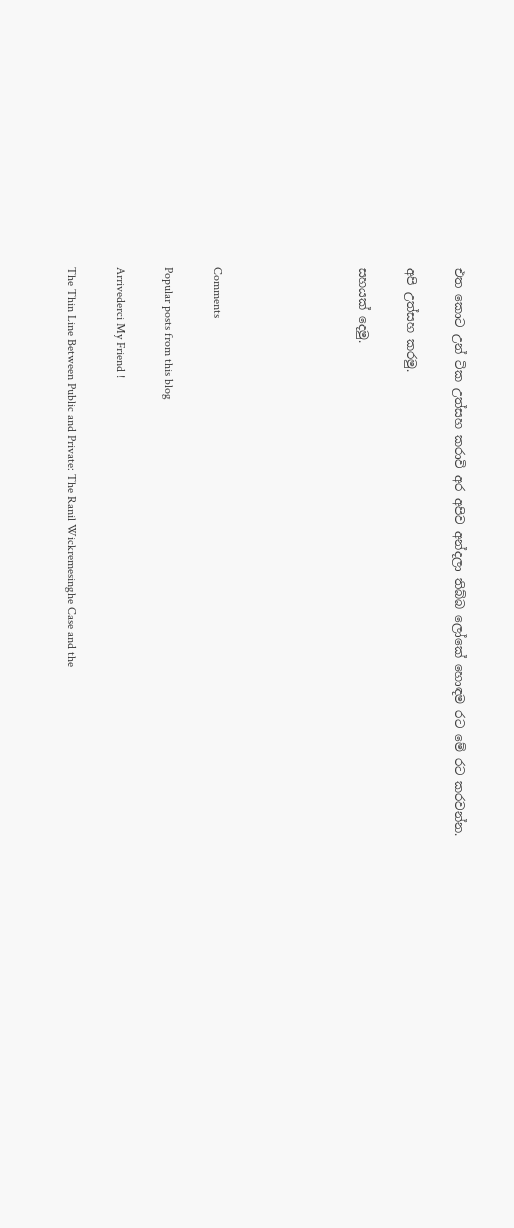එත කොට උන් ටික උත්සහ කරාවි අර අපිව අන්දලා තිබ්බ ලෝකේ හොඳම රට මේ රට කරවන්න.

අපි උත්සහ කරමු.

සහයක් දෙමු.





Comments

Popular posts from this blog

Arrivederci My Friend !

The Thin Line Between Public and Private: The Ranil Wickremesinghe Case and the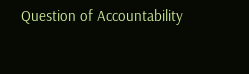Question of Accountability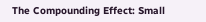The Compounding Effect: Small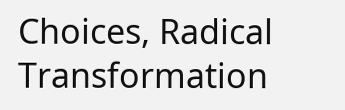Choices, Radical Transformation